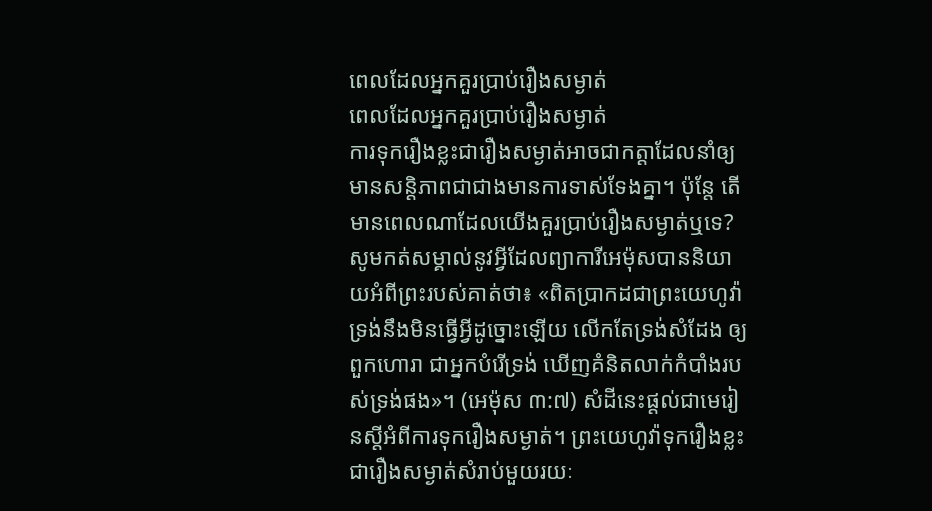ពេលដែលអ្នកគួរប្រាប់រឿងសម្ងាត់
ពេលដែលអ្នកគួរប្រាប់រឿងសម្ងាត់
ការទុករឿងខ្លះជារឿងសម្ងាត់អាចជាកត្ដាដែលនាំឲ្យមានសន្ដិភាពជាជាងមានការទាស់ទែងគ្នា។ ប៉ុន្តែ តើមានពេលណាដែលយើងគួរប្រាប់រឿងសម្ងាត់ឬទេ? សូមកត់សម្គាល់នូវអ្វីដែលព្យាការីអេម៉ុសបាននិយាយអំពីព្រះរបស់គាត់ថា៖ «ពិតប្រាកដជាព្រះយេហូវ៉ាទ្រង់នឹងមិនធ្វើអ្វីដូច្នោះឡើយ លើកតែទ្រង់សំដែង ឲ្យពួកហោរា ជាអ្នកបំរើទ្រង់ ឃើញគំនិតលាក់កំបាំងរបស់ទ្រង់ផង»។ (អេម៉ុស ៣:៧) សំដីនេះផ្ដល់ជាមេរៀនស្តីអំពីការទុករឿងសម្ងាត់។ ព្រះយេហូវ៉ាទុករឿងខ្លះជារឿងសម្ងាត់សំរាប់មួយរយៈ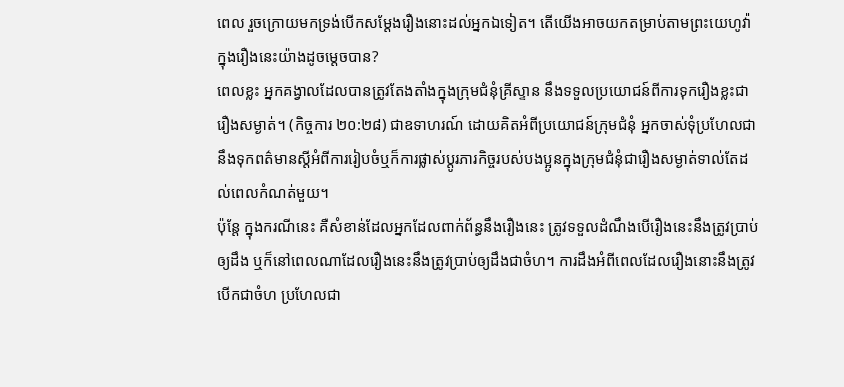ពេល រួចក្រោយមកទ្រង់បើកសម្ដែងរឿងនោះដល់អ្នកឯទៀត។ តើយើងអាចយកតម្រាប់តាមព្រះយេហូវ៉ាក្នុងរឿងនេះយ៉ាងដូចម្ដេចបាន?
ពេលខ្លះ អ្នកគង្វាលដែលបានត្រូវតែងតាំងក្នុងក្រុមជំនុំគ្រីស្ទាន នឹងទទួលប្រយោជន៍ពីការទុករឿងខ្លះជារឿងសម្ងាត់។ (កិច្ចការ ២០:២៨) ជាឧទាហរណ៍ ដោយគិតអំពីប្រយោជន៍ក្រុមជំនុំ អ្នកចាស់ទុំប្រហែលជានឹងទុកពត៌មានស្តីអំពីការរៀបចំឬក៏ការផ្លាស់ប្ដូរភារកិច្ចរបស់បងប្អូនក្នុងក្រុមជំនុំជារឿងសម្ងាត់ទាល់តែដល់ពេលកំណត់មួយ។
ប៉ុន្តែ ក្នុងករណីនេះ គឺសំខាន់ដែលអ្នកដែលពាក់ព័ន្ធនឹងរឿងនេះ ត្រូវទទួលដំណឹងបើរឿងនេះនឹងត្រូវប្រាប់ឲ្យដឹង ឬក៏នៅពេលណាដែលរឿងនេះនឹងត្រូវប្រាប់ឲ្យដឹងជាចំហ។ ការដឹងអំពីពេលដែលរឿងនោះនឹងត្រូវបើកជាចំហ ប្រហែលជា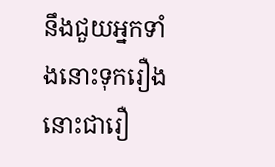នឹងជួយអ្នកទាំងនោះទុករឿងនោះជារឿ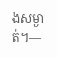ងសម្ងាត់។—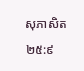សុភាសិត ២៥:៩